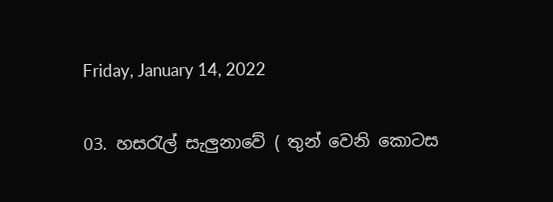Friday, January 14, 2022

03. හසරැල් සැලුනාවේ ( තුන් වෙනි කොටස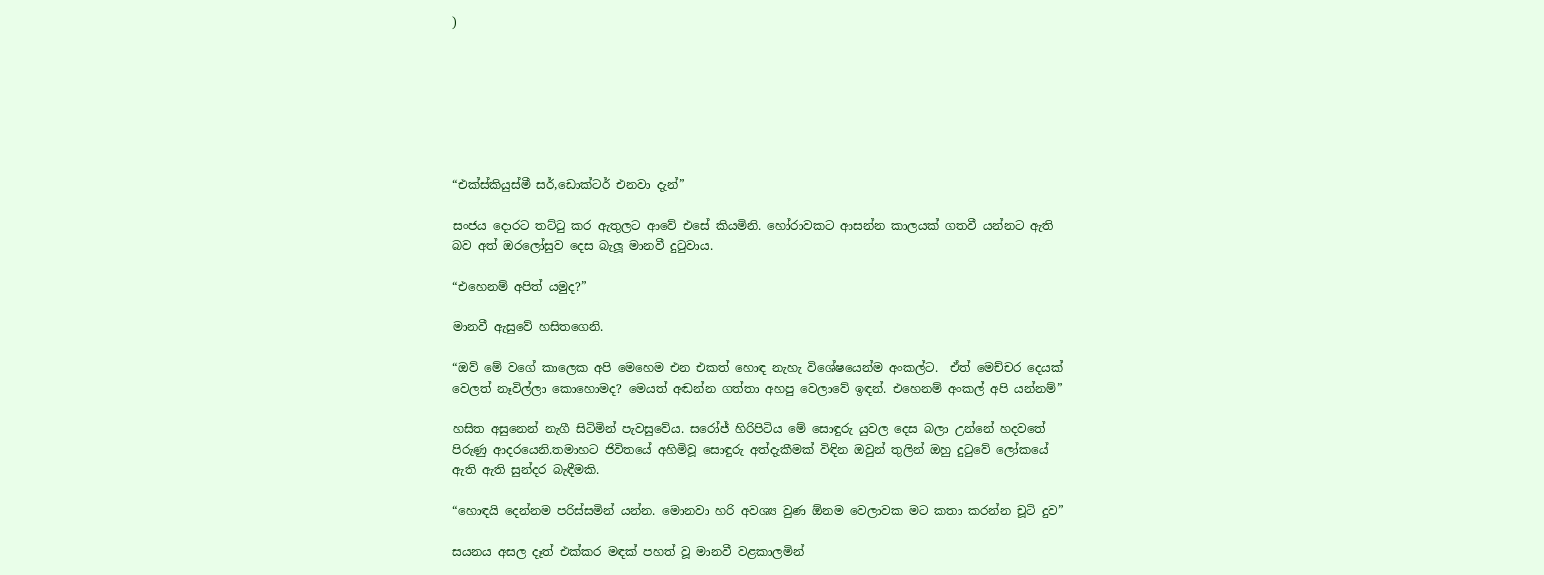)







“එක්ස්කියුස්මී සර්,ඩොක්ටර් එනවා දැන්”

සංජය දොරට තට්ටු කර ඇතුලට ආවේ එසේ කියමිනි. හෝරාවකට ආසන්න කාලයක් ගතවී යන්නට ඇති බව අත් ඔරලෝසුව දෙස බැලූ මානවී දුටුවාය.

“එහෙනම් අපිත් යමුද?”

මානවී ඇසුවේ හසිතගෙනි.

“ඔව් මේ වගේ කාලෙක අපි මෙහෙම එන එකත් හොඳ නැහැ විශේෂයෙන්ම අංකල්ට.  ඒත් මෙච්චර දෙයක් වෙලත් නෑවිල්ලා කොහොමද? මෙයත් අඬන්න ගත්තා අහපු වෙලාවේ ඉඳන්. එහෙනම් අංකල් අපි යන්නම්”

හසිත අසුනෙන් නැගී සිටිමින් පැවසුවේය. සරෝජ් හිරිපිටිය මේ සොඳුරු යුවල දෙස බලා උන්නේ හදවතේ පිරුණු ආදරයෙනි.තමාහට ජිවිතයේ අහිමිවූ සොඳුරු අත්දැකීමක් විඳින ඔවුන් තුලින් ඔහු දුටුවේ ලෝකයේ ඇති ඇති සුන්දර බැඳීමකි.

“හොඳයි දෙන්නම පරිස්සමින් යන්න. මොනවා හරි අවශ්‍ය වුණ ඕනම වෙලාවක මට කතා කරන්න චූටි දුව”

සයනය අසල දෑත් එක්කර මඳක් පහත් වූ මානවී වළකාලමින්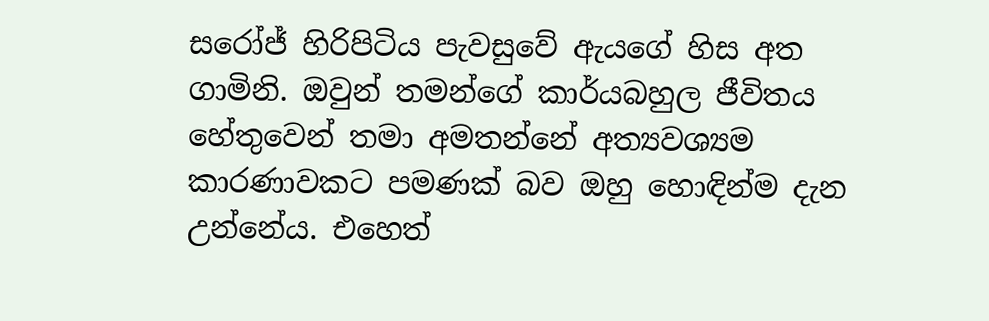සරෝජ් හිරිපිටිය පැවසුවේ ඇයගේ හිස අත ගාමිනි. ඔවුන් තමන්ගේ කාර්යබහුල ජීවිතය හේතුවෙන් තමා අමතන්නේ අත්‍යවශ්‍යම කාරණාවකට පමණක් බව ඔහු හොඳින්ම දැන උන්නේය. එහෙත්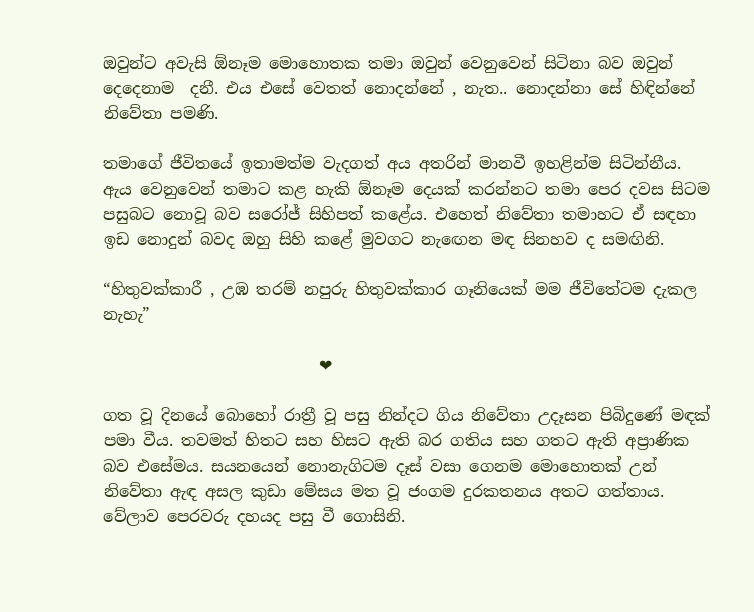ඔවුන්ට අවැසි ඕනෑම මොහොතක තමා ඔවුන් වෙනුවෙන් සිටිනා බව ඔවුන් දෙදෙනාම  දනී. එය එසේ වෙතත් නොදන්නේ , නැත.. නොදන්නා සේ හිඳින්නේ නිවේතා පමණි.

තමාගේ ජීවිතයේ ඉතාමත්ම වැදගත් අය අතරින් මානවී ඉහළින්ම සිටින්නීය. ඇය වෙනුවෙන් තමාට කළ හැකි ඕනෑම දෙයක් කරන්නට තමා පෙර දවස සිටම පසුබට නොවූ බව සරෝජ් සිහිපත් කළේය. එහෙත් නිවේතා තමාහට ඒ සඳහා ඉඩ නොදුන් බවද ඔහු සිහි කළේ මුවගට නැඟෙන මඳ සිනහව ද සමඟිනි.

“හිතුවක්කාරී , උඹ තරම් නපුරු හිතුවක්කාර ගෑනියෙක් මම ජීවිතේටම දැකල නැහැ”

                           ❤

ගත වූ දිනයේ බොහෝ රාත්‍රී වූ පසු නින්දට ගිය නිවේතා උදෑසන පිබිදුණේ මඳක් පමා වීය. තවමත් හිතට සහ හිසට ඇති බර ගතිය සහ ගතට ඇති අප්‍රාණික බව එසේමය. සයනයෙන් නොනැගිටම දෑස් වසා ගෙනම මොහොතක් උන් නිවේතා ඇඳ අසල කුඩා මේසය මත වූ ජංගම දුරකතනය අතට ගත්තාය. වේලාව පෙරවරු දහයද පසු වී ගොසිනි.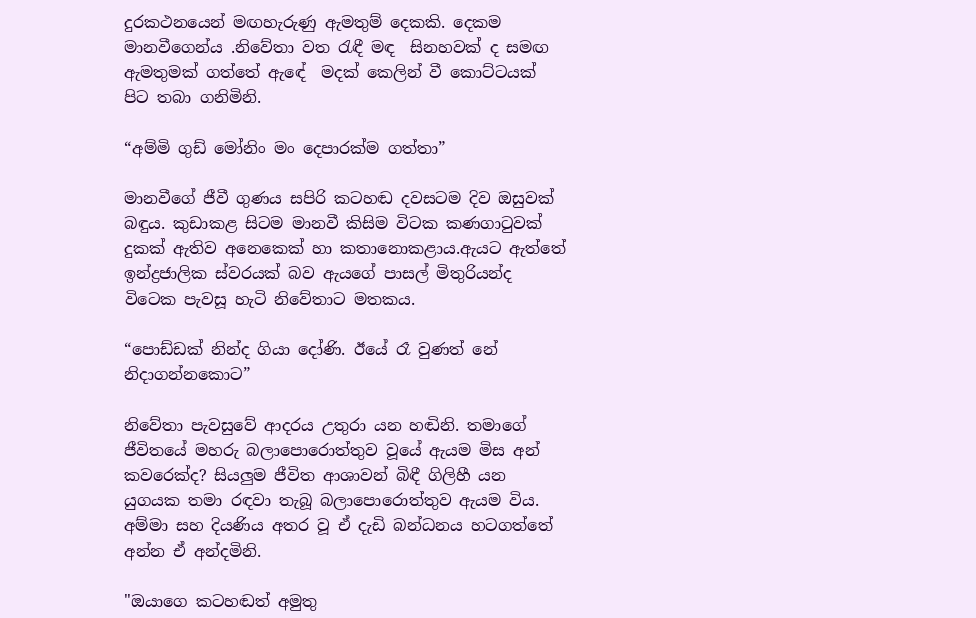දුරකථනයෙන් මඟහැරුණු ඇමතුම් දෙකකි. දෙකම මානවීගෙන්ය .නිවේතා වත රැඳී මඳ  සිනහවක් ද සමඟ ඇමතුමක් ගත්තේ ඇඳේ  මදක් කෙලින් වී කොට්ටයක් පිට තබා ගනිමිනි.

“අම්මි ගුඩ් මෝනිං මං දෙපාරක්ම ගත්තා”

මානවීගේ ජීවී ගුණය සපිරි කටහඬ දවසටම දිව ඔසුවක් බඳුය. කුඩාකළ සිටම මානවී කිසිම විටක කණගාටුවක් දුකක් ඇතිව අනෙකෙක් හා කතානොකළාය.ඇයට ඇත්තේ ඉන්ද්‍රජාලික ස්වරයක් බව ඇයගේ පාසල් මිතුරියන්ද විටෙක පැවසූ හැටි නිවේතාට මතකය.

“පොඩ්ඩක් නින්ද ගියා දෝණි. ඊයේ රෑ වුණත් නේ නිදාගන්නකොට”

නිවේතා පැවසුවේ ආදරය උතුරා යන හඬිනි. තමාගේ ජීවිතයේ මහරු බලාපොරොත්තුව වූයේ ඇයම මිස අන් කවරෙක්ද? සියලුම ජීවිත ආශාවන් බිඳී ගිලිහී යන යුගයක තමා රඳවා තැබූ බලාපොරොත්තුව ඇයම විය. අම්මා සහ දියණිය අතර වූ ඒ දැඩි බන්ධනය හටගත්තේ අන්න ඒ අන්දමිනි.

"ඔයාගෙ කටහඬත් අමුතු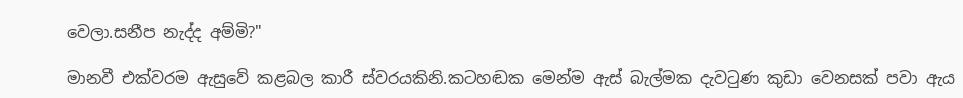වෙලා.සනීප නැද්ද අම්මි?"

මානවී එක්වරම ඇසුවේ කළබල කාරී ස්වරයකිනි.කටහඬක මෙන්ම ඇස් බැල්මක දැවටුණ කුඩා වෙනසක් පවා ඇය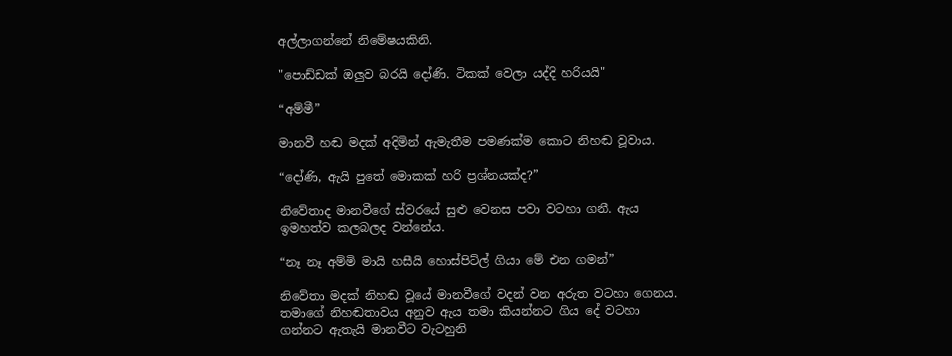අල්ලාගන්නේ නිමේෂයකිනි.

"පොඩ්ඩක් ඔලුව බරයි දෝණි. ටිකක් වෙලා යද්දි හරියයි"

“අම්මී”

මානවී හඬ මදක් අදිමින් ඇමැතීම පමණක්ම කොට නිහඬ වූවාය.

“දෝණි, ඇයි පුතේ මොකක් හරි ප්‍රශ්නයක්ද?”

නිවේතාද මානවීගේ ස්වරයේ සුළු වෙනස පවා වටහා ගනී. ඇය ඉමහත්ව කලබලද වන්නේය.

“නෑ නෑ අම්මි මායි හසීයි හොස්පිට්ල් ගියා මේ එන ගමන්”

නිවේතා මදක් නිහඬ වූයේ මානවීගේ වදන් වන අරුත වටහා ගෙනය. තමාගේ නිහඬතාවය අනුව ඇය තමා කියන්නට ගිය දේ වටහා ගන්නට ඇතැයි මානවීට වැටහුනි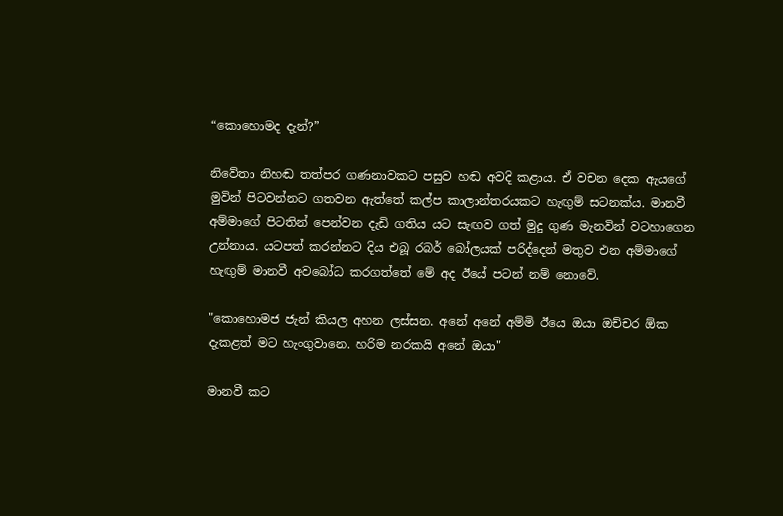“කොහොමද දැන්?”

නිවේතා නිහඬ තත්පර ගණනාවකට පසුව හඬ අවදි කළාය. ඒ වචන දෙක ඇයගේ මුවින් පිටවන්නට ගතවන ඇත්තේ කල්ප කාලාන්තරයකට හැඟුම් සටනක්ය. මානවී අම්මාගේ පිටතින් පෙන්වන දැඩි ගතිය යට සැඟව ගත් මුදු ගුණ මැනවින් වටහාගෙන උන්නාය. යටපත් කරන්නට දිය එබූ රබර් බෝලයක් පරිද්දෙන් මතුව එන අම්මාගේ හැඟුම් මානවී අවබෝධ කරගත්තේ මේ අද ඊයේ පටන් නම් නොවේ.

"කොහොමජ ජැන් කියල අහන ලස්සන. අනේ අනේ අම්මි ඊයෙ ඔයා ඔච්චර ඕක දැකළත් මට හැංගුවානෙ. හරිම නරකයි අනේ ඔයා"

මානවී කට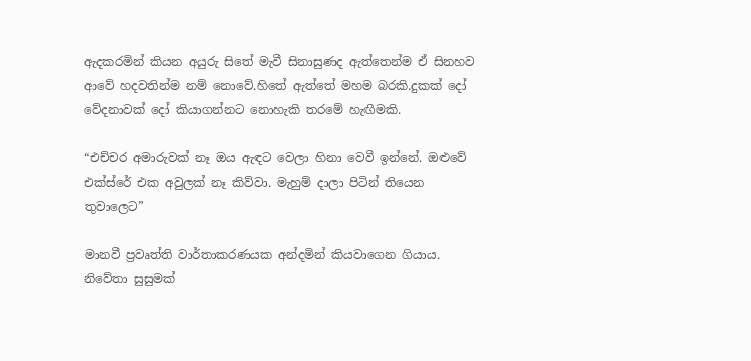ඇදකරමින් කියන අයුරු සිතේ මැවී සිනාසුණද ඇත්තෙන්ම ඒ සිනහව ආවේ හදවතින්ම නම් නොවේ.හිතේ ඇත්තේ මහම බරකි.දුකක් දෝ වේදනාවක් දෝ කියාගන්නට නොහැකි තරමේ හැඟීමකි.

“එච්චර අමාරුවක් නෑ ඔය ඇඳට වෙලා හිනා වෙවී ඉන්නේ. ඔළුවේ එක්ස්රේ එක අවුලක් නෑ කිව්වා. මැහුම් දාලා පිටින් තියෙන තුවාලෙට”

මානවී ප්‍රවෘත්ති වාර්තාකරණයක අන්දමින් කියවාගෙන ගියාය. නිවේතා සුසුමක්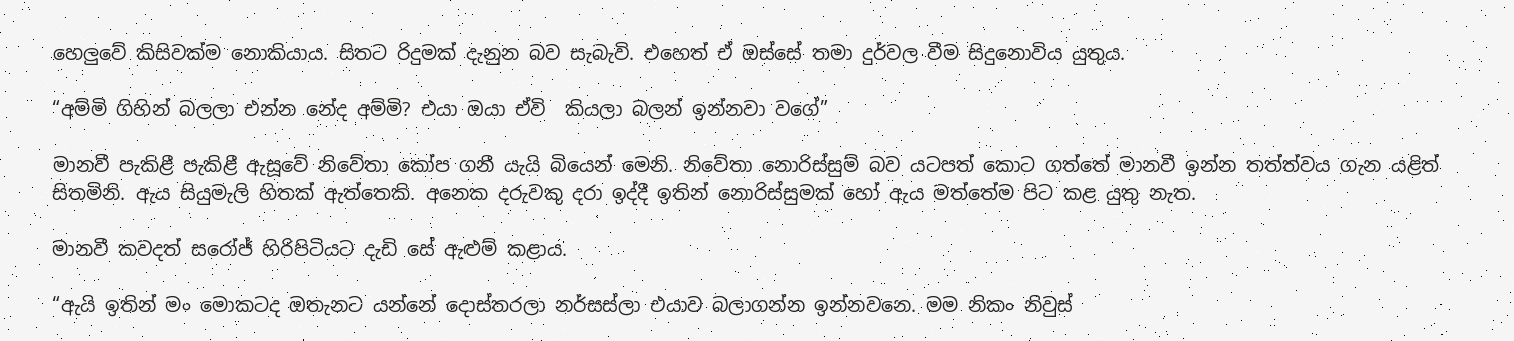හෙලුවේ කිසිවක්ම නොකියාය. සිතට රිදුමක් දැනුන බව සැබැවි. එහෙත් ඒ ඔස්සේ තමා දුර්වල වීම සිදුනොවිය යුතුය.

“අම්මි ගිහින් බලලා එන්න නේද අම්මි? එයා ඔයා ඒවි  කියලා බලන් ඉන්නවා වගේ”

මානවී පැකිළී පැකිළී ඇසූවේ නිවේතා කෝප ගනී යැයි බියෙන් මෙනි. නිවේතා නොරිස්සුම් බව යටපත් කොට ගත්තේ මානවී ඉන්න තත්ත්වය ගැන යළිත් සිතමිනි. ඇය සියුමැලි හිතක් ඇත්තෙකි. අනෙක දරුවකු දරා ඉද්දී ඉතින් නොරිස්සුමක් හෝ ඇය මත්තේම පිට කළ යුතු නැත.

මානවී කවදත් සරෝජ් හිරිපිටියට දැඩි සේ ඇළුම් කළාය.

“ඇයි ඉතින් මං මොකටද ඔතැනට යන්නේ දොස්තරලා නර්සස්ලා එයාව බලාගන්න ඉන්නවනෙ. මම නිකං නිවුස්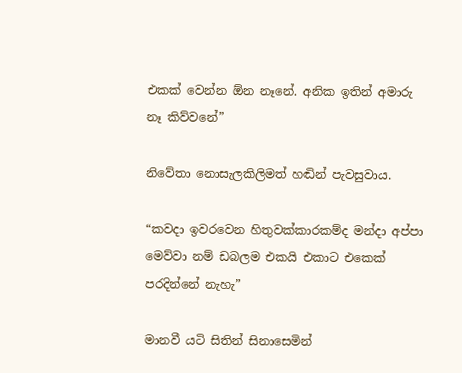එකක් වෙන්න ඕන නෑනේ. අනික ඉතින් අමාරු නෑ කිව්වනේ”

නිවේතා නොසැලකිලිමත් හඬින් පැවසුවාය.

“කවදා ඉවරවෙන හිතුවක්කාරකම්ද මන්දා අප්පා මෙව්වා නම් ඩබලම එකයි එකාට එකෙක් පරදින්නේ නැහැ”

මානවී යටි සිතින් සිනාසෙමින්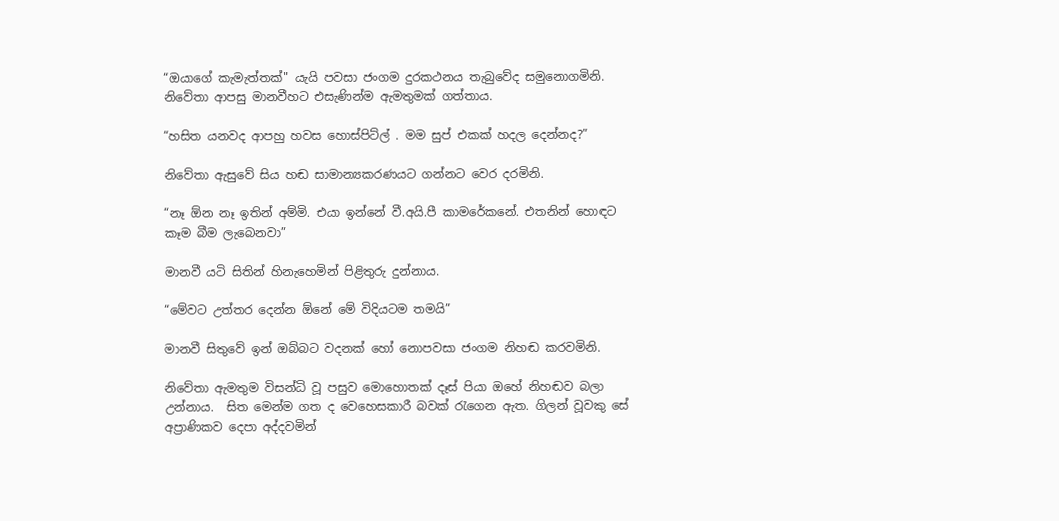“ඔයාගේ කැමැත්තක්" යැයි පවසා ජංගම දුරකථනය තැබුවේද සමුනොගමිනි. නිවේතා ආපසු මානවීහට එසැණින්ම ඇමතුමක් ගත්තාය.

“හසිත යනවද ආපහු හවස හොස්පිට්ල් . මම සුප් එකක් හදල දෙන්නද?”

නිවේතා ඇසුවේ සිය හඬ සාමාන්‍යකරණයට ගන්නට වෙර දරමිනි.

“නෑ ඕන නෑ ඉතින් අම්මි. එයා ඉන්නේ වී.අයි.පී කාමරේකනේ. එතනින් හොඳට කෑම බීම ලැබෙනවා”

මානවී යටි සිතින් හිනැහෙමින් පිළිතුරු දුන්නාය.

“මේවට උත්තර දෙන්න ඕනේ මේ විදියටම තමයි”

මානවී සිතුවේ ඉන් ඔබ්බට වදනක් හෝ නොපවසා ජංගම නිහඬ කරවමිනි.

නිවේතා ඇමතුම විසන්ධි වූ පසුව මොහොතක් දෑස් පියා ඔහේ නිහඬව බලා උන්නාය.  සිත මෙන්ම ගත ද වෙහෙසකාරී බවක් රැගෙන ඇත. ගිලන් වූවකු සේ අප්‍රාණිකව දෙපා අද්දවමින්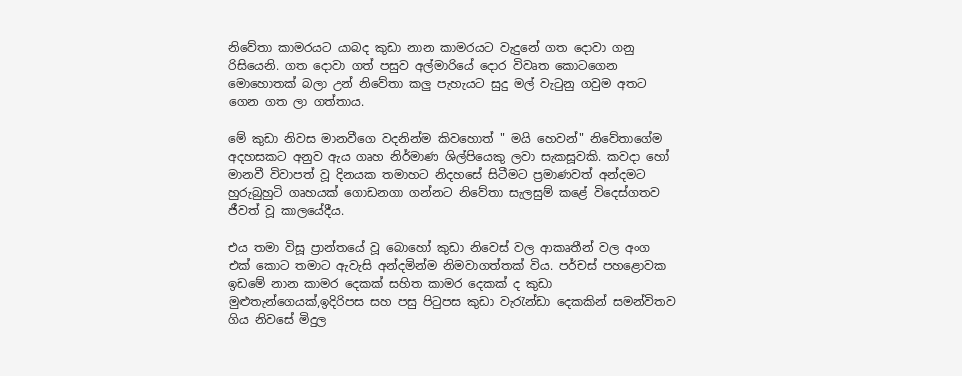නිවේතා කාමරයට යාබද කුඩා නාන කාමරයට වැදුනේ ගත දොවා ගනු රිසියෙනි. ගත දොවා ගත් පසුව අල්මාරියේ දොර විවෘත කොටගෙන මොහොතක් බලා උන් නිවේතා කලු පැහැයට සුදු මල් වැටුනු ගවුම අතට ගෙන ගත ලා ගත්තාය.

මේ කුඩා නිවස මානවීගෙ වදනින්ම කිවහොත් " මයි හෙවන්" නිවේතාගේම අදහසකට අනුව ඇය ගෘහ නිර්මාණ ශිල්පියෙකු ලවා සැකසූවකි. කවදා හෝ මානවී විවාපත් වූ දිනයක තමාහට නිදහසේ සිටීමට ප්‍රමාණවත් අන්දමට හුරුබුහුටි ගෘහයක් ගොඩනගා ගන්නට නිවේතා සැලසුම් කළේ විදෙස්ගතව ජීවත් වූ කාලයේදීය.

එය තමා විසූ ප්‍රාන්තයේ වූ බොහෝ කුඩා නිවෙස් වල ආකෘතීන් වල අංග එක් කොට තමාට ඇවැසි අන්දමින්ම නිමවාගත්තක් විය. පර්චස් පහළොවක ඉඩමේ නාන කාමර දෙකක් සහිත කාමර දෙකක් ද කුඩා මුළුතැන්ගෙයක්,ඉදිරිපස සහ පසු පිටුපස කුඩා වැරැන්ඩා දෙකකින් සමන්විතව ගිය නිවසේ මිදුල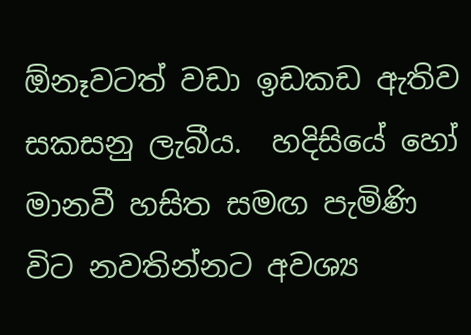ඕනෑවටත් වඩා ඉඩකඩ ඇතිව සකසනු ලැබීය.  හදිසියේ හෝ මානවී හසිත සමඟ පැමිණි විට නවතින්නට අවශ්‍ය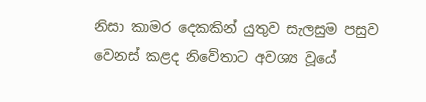නිසා කාමර දෙකකින් යුතුව සැලසුම පසුව වෙනස් කළද නිවේතාට අවශ්‍ය වූයේ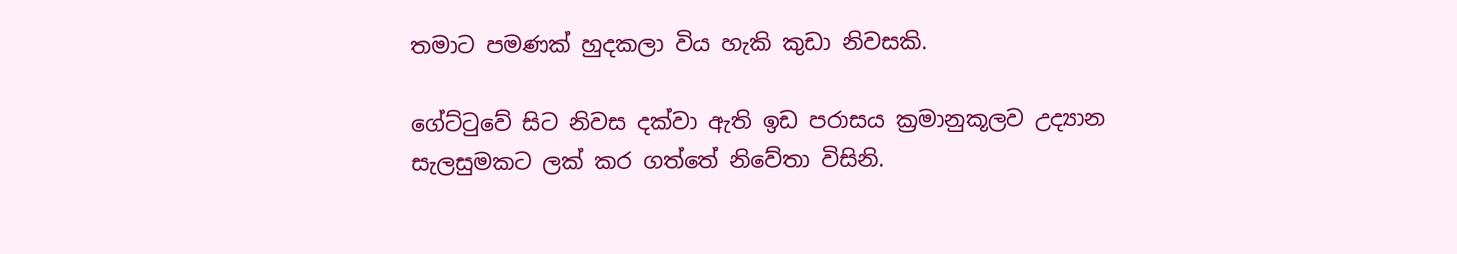තමාට පමණක් හුදකලා විය හැකි කුඩා නිවසකි.

ගේට්ටුවේ සිට නිවස දක්වා ඇති ඉඩ පරාසය ක්‍රමානුකූලව උද්‍යාන සැලසුමකට ලක් කර ගත්තේ නිවේතා විසිනි.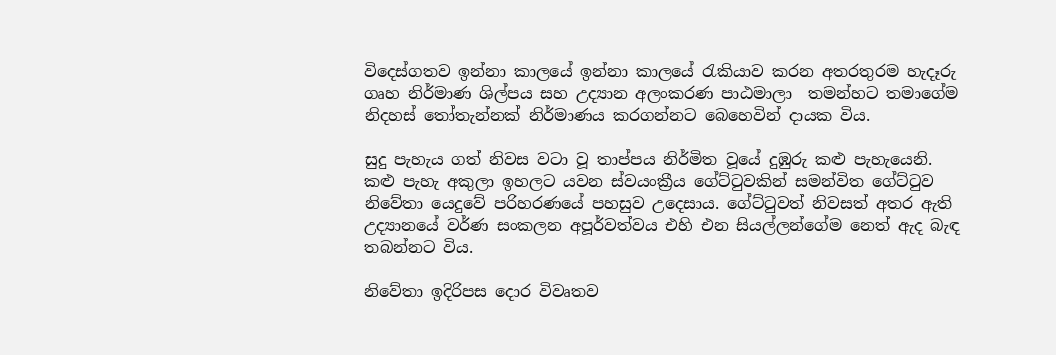විදෙස්ගතව ඉන්නා කාලයේ ඉන්නා කාලයේ රැකියාව කරන අතරතුරම හැදෑරු ගෘහ නිර්මාණ ශිල්පය සහ උද්‍යාන අලංකරණ පාඨමාලා  තමන්හට තමාගේම නිදහස් තෝතැන්නක් නිර්මාණය කරගන්නට බෙහෙවින් දායක විය.

සුදු පැහැය ගත් නිවස වටා වූ තාප්පය නිර්මිත වූයේ දුඹුරු කළු පැහැයෙනි. කළු පැහැ අකුලා ඉහලට යවන ස්වයංක්‍රීය ගේට්ටුවකින් සමන්විත ගේට්ටුව නිවේතා යෙදුවේ පරිහරණයේ පහසුව උදෙසාය. ගේට්ටුවත් නිවසත් අතර ඇති  උද්‍යානයේ වර්ණ සංකලන අපූර්වත්වය එහි එන සියල්ලන්ගේම නෙත් ඇද බැඳ තබන්නට විය.

නිවේතා ඉදිරිපස දොර විවෘතව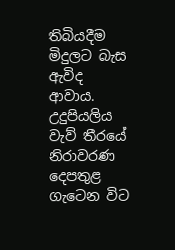තිබියදීම මිදුලට බැස ඇවිද ආවාය. උදුපියලිය වැව් තීරයේ නිරාවරණ දෙපතුළ ගැටෙන විට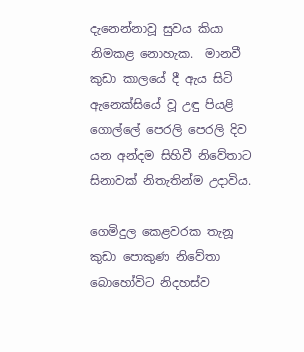දැනෙන්නාවූ සුවය කියා නිමකළ නොහැක.  මානවී කුඩා කාලයේ දී ඇය සිටි ඇනෙක්සියේ වූ උඳු පියළි ගොල්ලේ පෙරලි පෙරලි දිව යන අන්දම සිහිවී නිවේතාට සිනාවක් නිතැතින්ම උදාවිය.

ගෙමිදුල කෙළවරක තැනූ කුඩා පොකුණ නිවේතා බොහෝවිට නිදහස්ව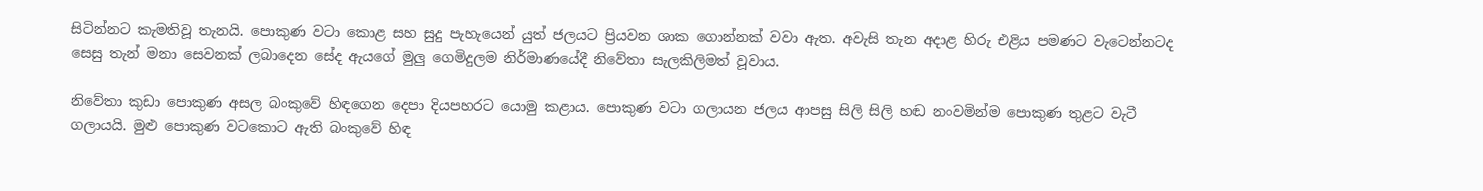සිටින්නට කැමතිවූ තැනයි. පොකුණ වටා කොළ සහ සුදු පැහැයෙන් යුත් ජලයට ප්‍රියවන ශාක ගොන්නක් වවා ඇත. අවැසි තැන අදාළ හිරු එළිය පමණට වැටෙන්නටද සෙසු තැන් මනා සෙවනක් ලබාදෙන සේද ඇයගේ මුලු ගෙමිදුලම නිර්මාණයේදී නිවේතා සැලකිලිමත් වූවාය.

නිවේතා කුඩා පොකුණ අසල බංකුවේ හිඳගෙන දෙපා දියපහරට යොමු කළාය. පොකුණ වටා ගලායන ජලය ආපසු සිලි සිලි හඬ නංවමින්ම පොකුණ තුළට වැටී ගලායයි. මුළු පොකුණ වටකොට ඇති බංකුවේ හිඳ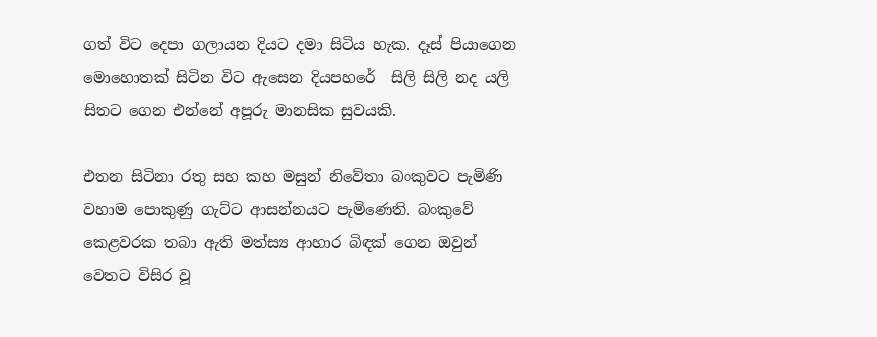ගත් විට දෙපා ගලායන දියට දමා සිටිය හැක. දෑස් පියාගෙන මොහොතක් සිටින විට ඇසෙන දියපහරේ  සිලි සිලි නද යලි සිතට ගෙන එන්නේ අපූරු මානසික සුවයකි.

එතන සිටිනා රතු සහ කහ මසුන් නිවේතා බංකුවට පැමිණි වහාම පොකුණු ගැට්ට ආසන්නයට පැමිණෙති. බංකුවේ කෙළවරක තබා ඇති මත්ස්‍ය ආහාර බිඳක් ගෙන ඔවුන් වෙතට විසිර වූ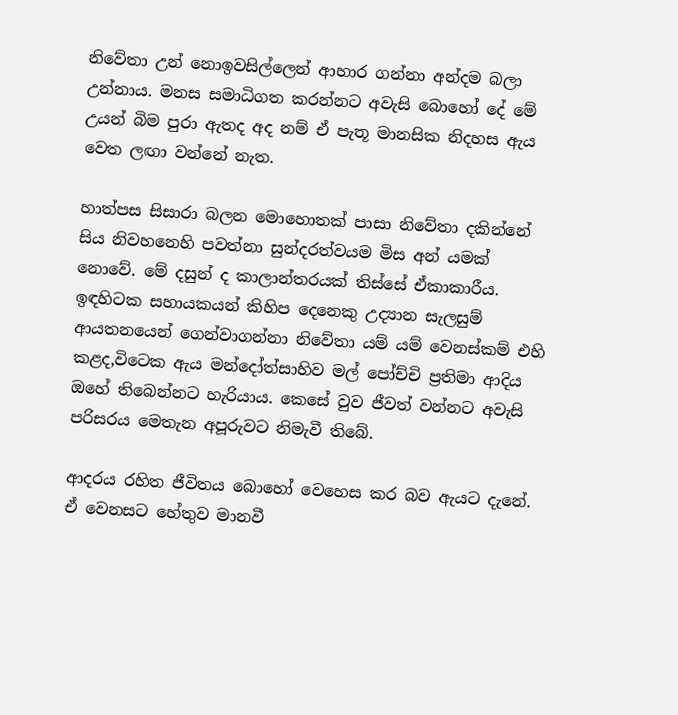නිවේතා උන් නොඉවසිල්ලෙන් ආහාර ගන්නා අන්දම බලා උන්නාය. මනස සමාධිගත කරන්නට අවැසි බොහෝ දේ මේ උයන් බිම පුරා ඇතද අද නම් ඒ පැතූ මානසික නිදහස ඇය වෙත ලඟා වන්නේ නැත.

හාත්පස සිසාරා බලන මොහොතක් පාසා නිවේතා දකින්නේ සිය නිවහනෙහි පවත්නා සුන්දරත්වයම මිස අන් යමක් නොවේ. මේ දසුන් ද කාලාන්තරයක් තිස්සේ ඒකාකාරීය. ඉඳහිටක සහායකයන් කිහිප දෙනෙකු උද්‍යාන සැලසුම් ආයතනයෙන් ගෙන්වාගන්නා නිවේතා යම් යම් වෙනස්කම් එහි කළද,විටෙක ඇය මන්දෝත්සාහිව මල් පෝච්චි ප්‍රතිමා ආදිය ඔහේ තිබෙන්නට හැරියාය. කෙසේ වුව ජීවත් වන්නට අවැසි පරිසරය මෙතැන අපූරුවට නිමැවී තිබේ.

ආදරය රහිත ජීවිතය බොහෝ වෙහෙස කර බව ඇයට දැනේ. ඒ වෙනසට හේතුව මානවී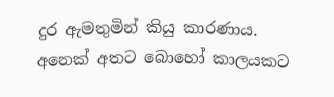දුර ඇමතුමින් කියු කාරණාය. අනෙක් අතට බොහෝ කාලයකට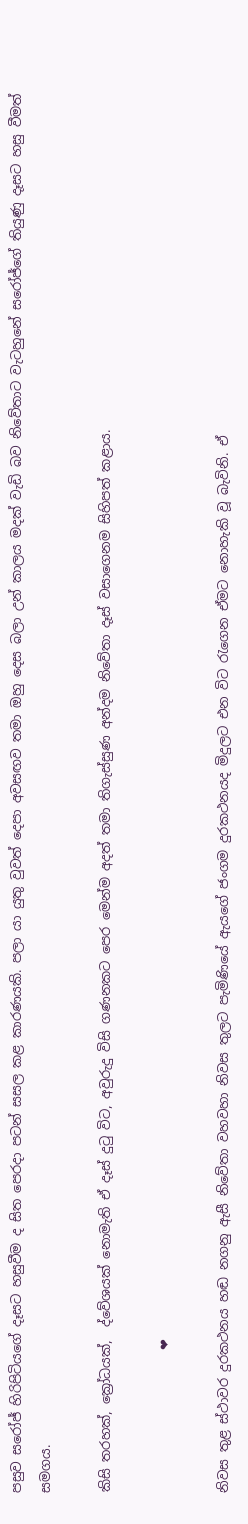පසුව සරෝජ් හිරිපිටියගේ දෑසට හසුවීම ද සිත පෙරදා පටන් සසල කළ කාරණයකි. පලා යා යුතු වුවත් දෙපා අවසඟව තමා ඔහු දෙස බලා උන් කාලය මදක් වැඩි බව නිවේතාට වැටහුනේ සරෝජ්ගේ තියුණු දෑසට හසු වීමත් සමගය.

කිසි තරහක්, ක්‍රෝධයක්,  ද්වේශයක් නොමැති ඒ දෑස් දුටු විට, අවුරුදු විසි ගණනකට පෙර මෙන්ම අදත් තමා තිගැස්සුණ අන්දම නිවේතා දෑස් වසාගෙනම සිහිපත් කළාය.

                      ❤

නිවස තුළ ස්ථාවර දුරකථනය හඬ නගනු ඇසී නිවේතා වහවහා නිවස තුලට පැමිණියේ ඇයගේ ජංගම දුරකථනයද මිදුලට එන විට රැගෙන ඒමට නොහැකි වූ බැවිනි. ඒ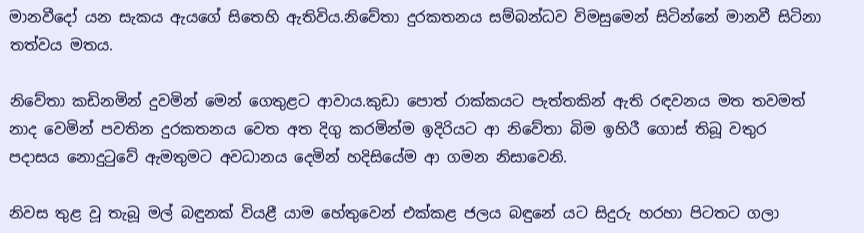මානවීදෝ යන සැකය ඇයගේ සිතෙහි ඇතිවිය.නිවේතා දුරකතනය සම්බන්ධව විමසුමෙන් සිටින්නේ මානවී සිටිනා තත්වය මතය.

නිවේතා කඩිනමින් දුවමින් මෙන් ගෙතුළට ආවාය.කුඩා පොත් රාක්කයට පැත්තකින් ඇති රඳවනය මත තවමත් නාද වෙමින් පවතින දුරකතනය වෙත අත දිගු කරමින්ම ඉදිරියට ආ නිවේතා බිම ඉහිරී ගොස් තිබූ වතුර පදාසය නොදුටුවේ ඇමතුමට අවධානය දෙමින් හදිසියේම ආ ගමන නිසාවෙනි.

නිවස තුළ වූ තැබූ මල් බඳුනක් වියළී යාම හේතුවෙන් එක්කළ ජලය බඳුනේ යට සිදුරු හරහා පිටතට ගලා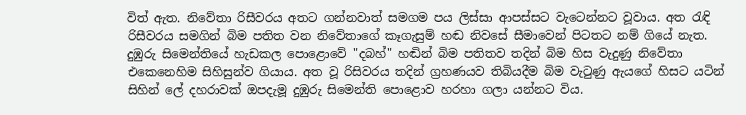විත් ඇත. නිවේතා රිසීවරය අතට ගන්නවාත් සමගම පය ලිස්සා ආපස්සට වැටෙන්නට වූවාය. අත රැඳි රිසීවරය සමගින් බිම පතිත වන නිවේතාගේ කෑගැසුම් හඬ නිවසේ සීමාවෙන් පිටතට නම් ගියේ නැත. දුඹුරු සිමෙන්තියේ හැඩකල පොළොවේ "දබහ්" හඬින් බිම පතිතව තදින් බිම හිස වැදුණු නිවේතා එකෙනෙහිම සිහිසුන්ව ගියාය. අත වූ රිසිවරය තදින් ග්‍රහණයව තිබියදීම බිම වැටුණු ඇයගේ හිසට යටින් සිහින් ලේ දහරාවක් ඔපදැමූ දුඹුරු සිමෙන්ති පොළොව හරහා ගලා යන්නට විය.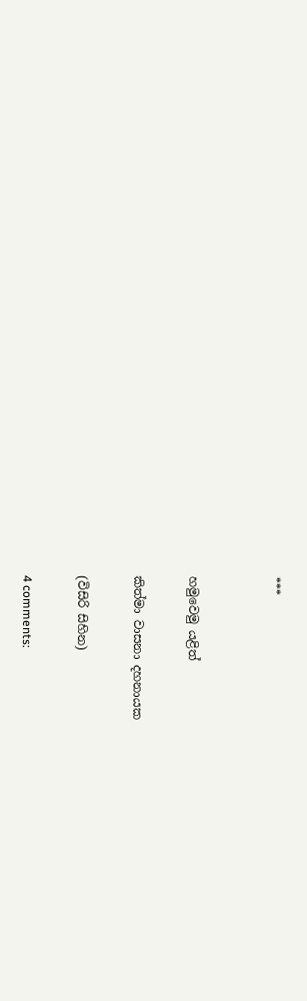***


හමුවෙමු යළිත්

කිත්මා වාසනා දහනායක

(විසිරි සිහින)

4 comments: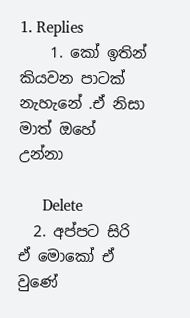1. Replies
    1. කෝ ඉතින් කියවන පාටක් නැහැනේ .ඒ නිසා මාත් ඔහේ උන්නා

      Delete
  2. අප්පට සිරි ඒ මොකෝ ඒ වුණේ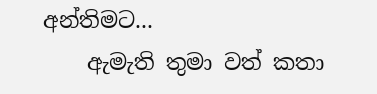අන්තිමට...
    ඇමැති තුමා වත් කතා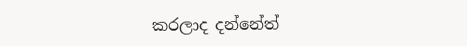කරලාද දන්නේත්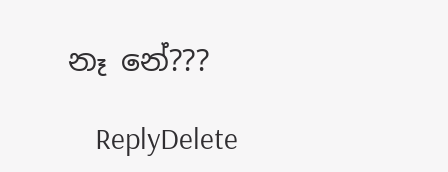නෑ නේ???

    ReplyDelete